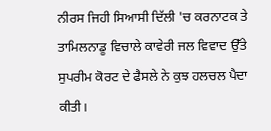ਨੀਰਸ ਜਿਹੀ ਸਿਆਸੀ ਦਿੱਲੀ 'ਚ ਕਰਨਾਟਕ ਤੇ ਤਾਮਿਲਨਾਡੂ ਵਿਚਾਲੇ ਕਾਵੇਰੀ ਜਲ ਵਿਵਾਦ ਉੱਤੇ ਸੁਪਰੀਮ ਕੋਰਟ ਦੇ ਫੈਸਲੇ ਨੇ ਕੁਝ ਹਲਚਲ ਪੈਦਾ ਕੀਤੀ।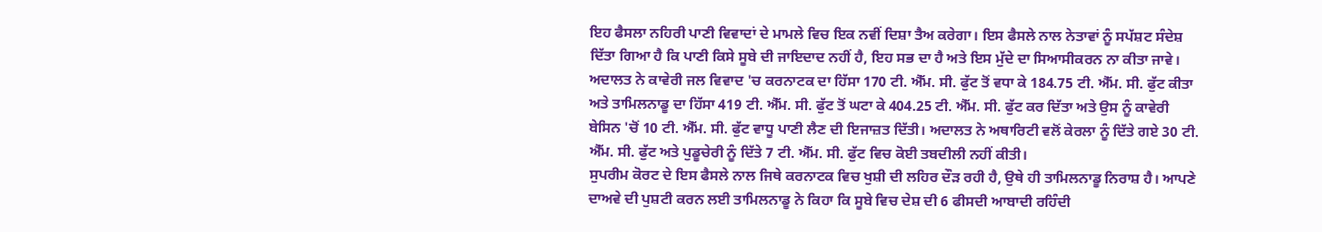ਇਹ ਫੈਸਲਾ ਨਹਿਰੀ ਪਾਣੀ ਵਿਵਾਦਾਂ ਦੇ ਮਾਮਲੇ ਵਿਚ ਇਕ ਨਵੀਂ ਦਿਸ਼ਾ ਤੈਅ ਕਰੇਗਾ। ਇਸ ਫੈਸਲੇ ਨਾਲ ਨੇਤਾਵਾਂ ਨੂੰ ਸਪੱਸ਼ਟ ਸੰਦੇਸ਼ ਦਿੱਤਾ ਗਿਆ ਹੈ ਕਿ ਪਾਣੀ ਕਿਸੇ ਸੂਬੇ ਦੀ ਜਾਇਦਾਦ ਨਹੀਂ ਹੈ, ਇਹ ਸਭ ਦਾ ਹੈ ਅਤੇ ਇਸ ਮੁੱਦੇ ਦਾ ਸਿਆਸੀਕਰਨ ਨਾ ਕੀਤਾ ਜਾਵੇ।
ਅਦਾਲਤ ਨੇ ਕਾਵੇਰੀ ਜਲ ਵਿਵਾਦ 'ਚ ਕਰਨਾਟਕ ਦਾ ਹਿੱਸਾ 170 ਟੀ. ਐੱਮ. ਸੀ. ਫੁੱਟ ਤੋਂ ਵਧਾ ਕੇ 184.75 ਟੀ. ਐੱਮ. ਸੀ. ਫੁੱਟ ਕੀਤਾ ਅਤੇ ਤਾਮਿਲਨਾਡੂ ਦਾ ਹਿੱਸਾ 419 ਟੀ. ਐੱਮ. ਸੀ. ਫੁੱਟ ਤੋਂ ਘਟਾ ਕੇ 404.25 ਟੀ. ਐੱਮ. ਸੀ. ਫੁੱਟ ਕਰ ਦਿੱਤਾ ਅਤੇ ਉਸ ਨੂੰ ਕਾਵੇਰੀ ਬੇਸਿਨ 'ਚੋਂ 10 ਟੀ. ਐੱਮ. ਸੀ. ਫੁੱਟ ਵਾਧੂ ਪਾਣੀ ਲੈਣ ਦੀ ਇਜਾਜ਼ਤ ਦਿੱਤੀ। ਅਦਾਲਤ ਨੇ ਅਥਾਰਿਟੀ ਵਲੋਂ ਕੇਰਲਾ ਨੂੰ ਦਿੱਤੇ ਗਏ 30 ਟੀ. ਐੱਮ. ਸੀ. ਫੁੱਟ ਅਤੇ ਪੁਡੂਚੇਰੀ ਨੂੰ ਦਿੱਤੇ 7 ਟੀ. ਐੱਮ. ਸੀ. ਫੁੱਟ ਵਿਚ ਕੋਈ ਤਬਦੀਲੀ ਨਹੀਂ ਕੀਤੀ।
ਸੁਪਰੀਮ ਕੋਰਟ ਦੇ ਇਸ ਫੈਸਲੇ ਨਾਲ ਜਿਥੇ ਕਰਨਾਟਕ ਵਿਚ ਖੁਸ਼ੀ ਦੀ ਲਹਿਰ ਦੌੜ ਰਹੀ ਹੈ, ਉਥੇ ਹੀ ਤਾਮਿਲਨਾਡੂ ਨਿਰਾਸ਼ ਹੈ। ਆਪਣੇ ਦਾਅਵੇ ਦੀ ਪੁਸ਼ਟੀ ਕਰਨ ਲਈ ਤਾਮਿਲਨਾਡੂ ਨੇ ਕਿਹਾ ਕਿ ਸੂਬੇ ਵਿਚ ਦੇਸ਼ ਦੀ 6 ਫੀਸਦੀ ਆਬਾਦੀ ਰਹਿੰਦੀ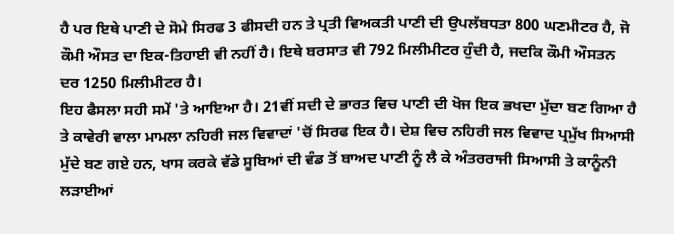ਹੈ ਪਰ ਇਥੇ ਪਾਣੀ ਦੇ ਸੋਮੇ ਸਿਰਫ 3 ਫੀਸਦੀ ਹਨ ਤੇ ਪ੍ਰਤੀ ਵਿਅਕਤੀ ਪਾਣੀ ਦੀ ਉਪਲੱਬਧਤਾ 800 ਘਣਮੀਟਰ ਹੈ, ਜੋ ਕੌਮੀ ਔਸਤ ਦਾ ਇਕ-ਤਿਹਾਈ ਵੀ ਨਹੀਂ ਹੈ। ਇਥੇ ਬਰਸਾਤ ਵੀ 792 ਮਿਲੀਮੀਟਰ ਹੁੰਦੀ ਹੈ, ਜਦਕਿ ਕੌਮੀ ਔਸਤਨ ਦਰ 1250 ਮਿਲੀਮੀਟਰ ਹੈ।
ਇਹ ਫੈਸਲਾ ਸਹੀ ਸਮੇਂ 'ਤੇ ਆਇਆ ਹੈ। 21ਵੀਂ ਸਦੀ ਦੇ ਭਾਰਤ ਵਿਚ ਪਾਣੀ ਦੀ ਖੋਜ ਇਕ ਭਖਦਾ ਮੁੱਦਾ ਬਣ ਗਿਆ ਹੈ ਤੇ ਕਾਵੇਰੀ ਵਾਲਾ ਮਾਮਲਾ ਨਹਿਰੀ ਜਲ ਵਿਵਾਦਾਂ 'ਚੋਂ ਸਿਰਫ ਇਕ ਹੈ। ਦੇਸ਼ ਵਿਚ ਨਹਿਰੀ ਜਲ ਵਿਵਾਦ ਪ੍ਰਮੁੱਖ ਸਿਆਸੀ ਮੁੱਦੇ ਬਣ ਗਏ ਹਨ, ਖਾਸ ਕਰਕੇ ਵੱਡੇ ਸੂਬਿਆਂ ਦੀ ਵੰਡ ਤੋਂ ਬਾਅਦ ਪਾਣੀ ਨੂੰ ਲੈ ਕੇ ਅੰਤਰਰਾਜੀ ਸਿਆਸੀ ਤੇ ਕਾਨੂੰਨੀ ਲੜਾਈਆਂ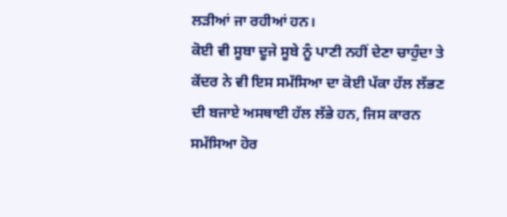ਲੜੀਆਂ ਜਾ ਰਹੀਆਂ ਹਨ।
ਕੋਈ ਵੀ ਸੂਬਾ ਦੂਜੇ ਸੂਬੇ ਨੂੰ ਪਾਣੀ ਨਹੀਂ ਦੇਣਾ ਚਾਹੁੰਦਾ ਤੇ ਕੇਂਦਰ ਨੇ ਵੀ ਇਸ ਸਮੱਸਿਆ ਦਾ ਕੋਈ ਪੱਕਾ ਹੱਲ ਲੱਭਣ ਦੀ ਬਜਾਏ ਅਸਥਾਈ ਹੱਲ ਲੱਭੇ ਹਨ, ਜਿਸ ਕਾਰਨ ਸਮੱਸਿਆ ਹੋਰ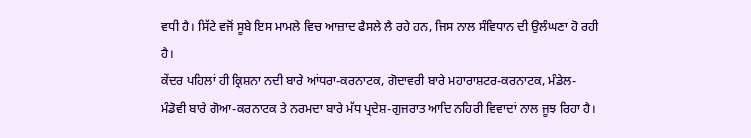ਵਧੀ ਹੈ। ਸਿੱਟੇ ਵਜੋਂ ਸੂਬੇ ਇਸ ਮਾਮਲੇ ਵਿਚ ਆਜ਼ਾਦ ਫੈਸਲੇ ਲੈ ਰਹੇ ਹਨ, ਜਿਸ ਨਾਲ ਸੰਵਿਧਾਨ ਦੀ ਉਲੰਘਣਾ ਹੋ ਰਹੀ ਹੈ।
ਕੇਂਦਰ ਪਹਿਲਾਂ ਹੀ ਕ੍ਰਿਸ਼ਨਾ ਨਦੀ ਬਾਰੇ ਆਂਧਰਾ-ਕਰਨਾਟਕ, ਗੋਦਾਵਰੀ ਬਾਰੇ ਮਹਾਰਾਸ਼ਟਰ-ਕਰਨਾਟਕ, ਮੰਡੇਲ-ਮੰਡੋਵੀ ਬਾਰੇ ਗੋਆ-ਕਰਨਾਟਕ ਤੇ ਨਰਮਦਾ ਬਾਰੇ ਮੱਧ ਪ੍ਰਦੇਸ਼-ਗੁਜਰਾਤ ਆਦਿ ਨਹਿਰੀ ਵਿਵਾਦਾਂ ਨਾਲ ਜੂਝ ਰਿਹਾ ਹੈ।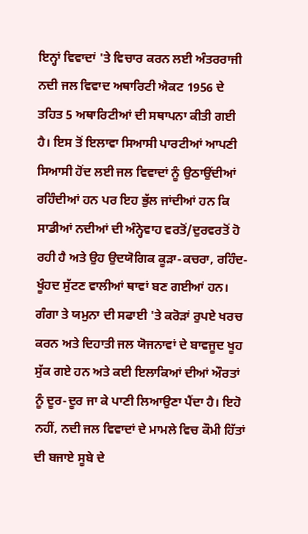ਇਨ੍ਹਾਂ ਵਿਵਾਦਾਂ 'ਤੇ ਵਿਚਾਰ ਕਰਨ ਲਈ ਅੰਤਰਰਾਜੀ ਨਦੀ ਜਲ ਵਿਵਾਦ ਅਥਾਰਿਟੀ ਐਕਟ 1956 ਦੇ ਤਹਿਤ 5 ਅਥਾਰਿਟੀਆਂ ਦੀ ਸਥਾਪਨਾ ਕੀਤੀ ਗਈ ਹੈ। ਇਸ ਤੋਂ ਇਲਾਵਾ ਸਿਆਸੀ ਪਾਰਟੀਆਂ ਆਪਣੀ ਸਿਆਸੀ ਹੋਂਦ ਲਈ ਜਲ ਵਿਵਾਦਾਂ ਨੂੰ ਉਠਾਉਂਦੀਆਂ ਰਹਿੰਦੀਆਂ ਹਨ ਪਰ ਇਹ ਭੁੱਲ ਜਾਂਦੀਆਂ ਹਨ ਕਿ ਸਾਡੀਆਂ ਨਦੀਆਂ ਦੀ ਅੰਨ੍ਹੇਵਾਹ ਵਰਤੋਂ/ਦੁਰਵਰਤੋਂ ਹੋ ਰਹੀ ਹੈ ਅਤੇ ਉਹ ਉਦਯੋਗਿਕ ਕੂੜਾ-ਕਚਰਾ, ਰਹਿੰਦ-ਖੂੰਹਦ ਸੁੱਟਣ ਵਾਲੀਆਂ ਥਾਵਾਂ ਬਣ ਗਈਆਂ ਹਨ।
ਗੰਗਾ ਤੇ ਯਮੁਨਾ ਦੀ ਸਫਾਈ 'ਤੇ ਕਰੋੜਾਂ ਰੁਪਏ ਖਰਚ ਕਰਨ ਅਤੇ ਦਿਹਾਤੀ ਜਲ ਯੋਜਨਾਵਾਂ ਦੇ ਬਾਵਜੂਦ ਖੂਹ ਸੁੱਕ ਗਏ ਹਨ ਅਤੇ ਕਈ ਇਲਾਕਿਆਂ ਦੀਆਂ ਔਰਤਾਂ ਨੂੰ ਦੂਰ-ਦੂਰ ਜਾ ਕੇ ਪਾਣੀ ਲਿਆਉਣਾ ਪੈਂਦਾ ਹੈ। ਇਹੋ ਨਹੀਂ, ਨਦੀ ਜਲ ਵਿਵਾਦਾਂ ਦੇ ਮਾਮਲੇ ਵਿਚ ਕੌਮੀ ਹਿੱਤਾਂ ਦੀ ਬਜਾਏ ਸੂਬੇ ਦੇ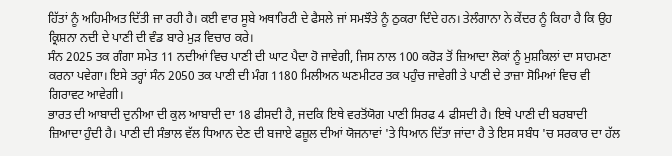ਹਿੱਤਾਂ ਨੂੰ ਅਹਿਮੀਅਤ ਦਿੱਤੀ ਜਾ ਰਹੀ ਹੈ। ਕਈ ਵਾਰ ਸੂਬੇ ਅਥਾਰਿਟੀ ਦੇ ਫੈਸਲੇ ਜਾਂ ਸਮਝੌਤੇ ਨੂੰ ਠੁਕਰਾ ਦਿੰਦੇ ਹਨ। ਤੇਲੰਗਾਨਾ ਨੇ ਕੇਂਦਰ ਨੂੰ ਕਿਹਾ ਹੈ ਕਿ ਉਹ ਕ੍ਰਿਸ਼ਨਾ ਨਦੀ ਦੇ ਪਾਣੀ ਦੀ ਵੰਡ ਬਾਰੇ ਮੁੜ ਵਿਚਾਰ ਕਰੇ।
ਸੰਨ 2025 ਤਕ ਗੰਗਾ ਸਮੇਤ 11 ਨਦੀਆਂ ਵਿਚ ਪਾਣੀ ਦੀ ਘਾਟ ਪੈਦਾ ਹੋ ਜਾਵੇਗੀ, ਜਿਸ ਨਾਲ 100 ਕਰੋੜ ਤੋਂ ਜ਼ਿਆਦਾ ਲੋਕਾਂ ਨੂੰ ਮੁਸ਼ਕਿਲਾਂ ਦਾ ਸਾਹਮਣਾ ਕਰਨਾ ਪਵੇਗਾ। ਇਸੇ ਤਰ੍ਹਾਂ ਸੰਨ 2050 ਤਕ ਪਾਣੀ ਦੀ ਮੰਗ 1180 ਮਿਲੀਅਨ ਘਣਮੀਟਰ ਤਕ ਪਹੁੰਚ ਜਾਵੇਗੀ ਤੇ ਪਾਣੀ ਦੇ ਤਾਜ਼ਾ ਸੋਮਿਆਂ ਵਿਚ ਵੀ ਗਿਰਾਵਟ ਆਵੇਗੀ।
ਭਾਰਤ ਦੀ ਆਬਾਦੀ ਦੁਨੀਆ ਦੀ ਕੁਲ ਆਬਾਦੀ ਦਾ 18 ਫੀਸਦੀ ਹੈ, ਜਦਕਿ ਇਥੇ ਵਰਤੋਂਯੋਗ ਪਾਣੀ ਸਿਰਫ 4 ਫੀਸਦੀ ਹੈ। ਇਥੇ ਪਾਣੀ ਦੀ ਬਰਬਾਦੀ ਜ਼ਿਆਦਾ ਹੁੰਦੀ ਹੈ। ਪਾਣੀ ਦੀ ਸੰਭਾਲ ਵੱਲ ਧਿਆਨ ਦੇਣ ਦੀ ਬਜਾਏ ਫਜ਼ੂਲ ਦੀਆਂ ਯੋਜਨਾਵਾਂ 'ਤੇ ਧਿਆਨ ਦਿੱਤਾ ਜਾਂਦਾ ਹੈ ਤੇ ਇਸ ਸਬੰਧ 'ਚ ਸਰਕਾਰ ਦਾ ਹੱਲ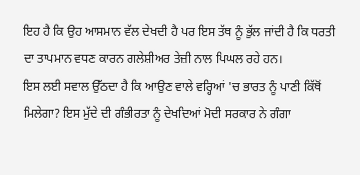ਇਹ ਹੈ ਕਿ ਉਹ ਆਸਮਾਨ ਵੱਲ ਦੇਖਦੀ ਹੈ ਪਰ ਇਸ ਤੱਥ ਨੂੰ ਭੁੱਲ ਜਾਂਦੀ ਹੈ ਕਿ ਧਰਤੀ ਦਾ ਤਾਪਮਾਨ ਵਧਣ ਕਾਰਨ ਗਲੇਸ਼ੀਅਰ ਤੇਜ਼ੀ ਨਾਲ ਪਿਘਲ ਰਹੇ ਹਨ।
ਇਸ ਲਈ ਸਵਾਲ ਉੱਠਦਾ ਹੈ ਕਿ ਆਉਣ ਵਾਲੇ ਵਰ੍ਹਿਆਂ 'ਚ ਭਾਰਤ ਨੂੰ ਪਾਣੀ ਕਿੱਥੋਂ ਮਿਲੇਗਾ? ਇਸ ਮੁੱਦੇ ਦੀ ਗੰਭੀਰਤਾ ਨੂੰ ਦੇਖਦਿਆਂ ਮੋਦੀ ਸਰਕਾਰ ਨੇ ਗੰਗਾ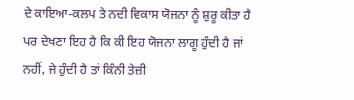ਦੇ ਕਾਇਆ-ਕਲਪ ਤੇ ਨਦੀ ਵਿਕਾਸ ਯੋਜਨਾ ਨੂੰ ਸ਼ੁਰੂ ਕੀਤਾ ਹੈ ਪਰ ਦੇਖਣਾ ਇਹ ਹੈ ਕਿ ਕੀ ਇਹ ਯੋਜਨਾ ਲਾਗੂ ਹੁੰਦੀ ਹੈ ਜਾਂ ਨਹੀਂ, ਜੇ ਹੁੰਦੀ ਹੈ ਤਾਂ ਕਿੰਨੀ ਤੇਜ਼ੀ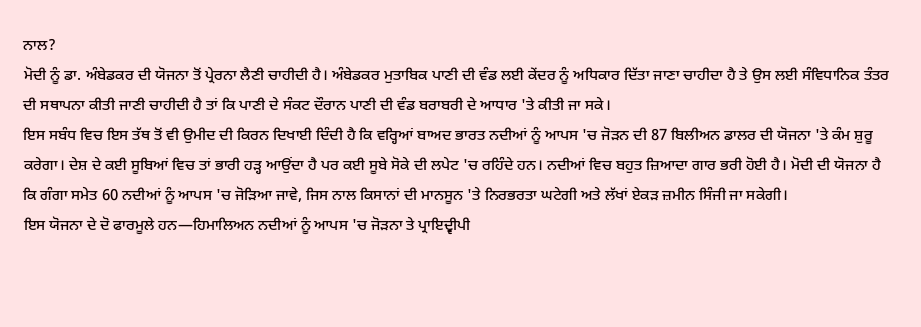ਨਾਲ?
ਮੋਦੀ ਨੂੰ ਡਾ. ਅੰਬੇਡਕਰ ਦੀ ਯੋਜਨਾ ਤੋਂ ਪ੍ਰੇਰਨਾ ਲੈਣੀ ਚਾਹੀਦੀ ਹੈ। ਅੰਬੇਡਕਰ ਮੁਤਾਬਿਕ ਪਾਣੀ ਦੀ ਵੰਡ ਲਈ ਕੇਂਦਰ ਨੂੰ ਅਧਿਕਾਰ ਦਿੱਤਾ ਜਾਣਾ ਚਾਹੀਦਾ ਹੈ ਤੇ ਉਸ ਲਈ ਸੰਵਿਧਾਨਿਕ ਤੰਤਰ ਦੀ ਸਥਾਪਨਾ ਕੀਤੀ ਜਾਣੀ ਚਾਹੀਦੀ ਹੈ ਤਾਂ ਕਿ ਪਾਣੀ ਦੇ ਸੰਕਟ ਦੌਰਾਨ ਪਾਣੀ ਦੀ ਵੰਡ ਬਰਾਬਰੀ ਦੇ ਆਧਾਰ 'ਤੇ ਕੀਤੀ ਜਾ ਸਕੇ।
ਇਸ ਸਬੰਧ ਵਿਚ ਇਸ ਤੱਥ ਤੋਂ ਵੀ ਉਮੀਦ ਦੀ ਕਿਰਨ ਦਿਖਾਈ ਦਿੰਦੀ ਹੈ ਕਿ ਵਰ੍ਹਿਆਂ ਬਾਅਦ ਭਾਰਤ ਨਦੀਆਂ ਨੂੰ ਆਪਸ 'ਚ ਜੋੜਨ ਦੀ 87 ਬਿਲੀਅਨ ਡਾਲਰ ਦੀ ਯੋਜਨਾ 'ਤੇ ਕੰਮ ਸ਼ੁਰੂ ਕਰੇਗਾ। ਦੇਸ਼ ਦੇ ਕਈ ਸੂਬਿਆਂ ਵਿਚ ਤਾਂ ਭਾਰੀ ਹੜ੍ਹ ਆਉਂਦਾ ਹੈ ਪਰ ਕਈ ਸੂਬੇ ਸੋਕੇ ਦੀ ਲਪੇਟ 'ਚ ਰਹਿੰਦੇ ਹਨ। ਨਦੀਆਂ ਵਿਚ ਬਹੁਤ ਜ਼ਿਆਦਾ ਗਾਰ ਭਰੀ ਹੋਈ ਹੈ। ਮੋਦੀ ਦੀ ਯੋਜਨਾ ਹੈ ਕਿ ਗੰਗਾ ਸਮੇਤ 60 ਨਦੀਆਂ ਨੂੰ ਆਪਸ 'ਚ ਜੋੜਿਆ ਜਾਵੇ, ਜਿਸ ਨਾਲ ਕਿਸਾਨਾਂ ਦੀ ਮਾਨਸੂਨ 'ਤੇ ਨਿਰਭਰਤਾ ਘਟੇਗੀ ਅਤੇ ਲੱਖਾਂ ਏਕੜ ਜ਼ਮੀਨ ਸਿੰਜੀ ਜਾ ਸਕੇਗੀ।
ਇਸ ਯੋਜਨਾ ਦੇ ਦੋ ਫਾਰਮੂਲੇ ਹਨ—ਹਿਮਾਲਿਅਨ ਨਦੀਆਂ ਨੂੰ ਆਪਸ 'ਚ ਜੋੜਨਾ ਤੇ ਪ੍ਰਾਇਦ੍ਵੀਪੀ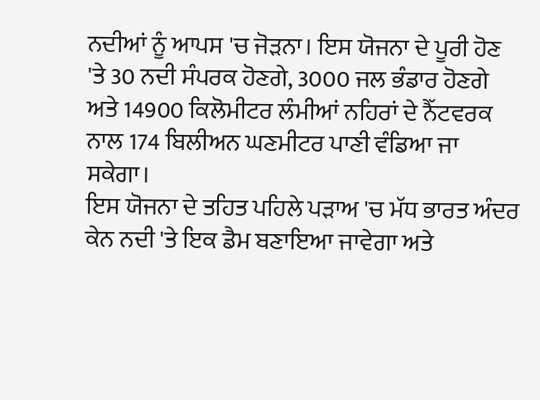ਨਦੀਆਂ ਨੂੰ ਆਪਸ 'ਚ ਜੋੜਨਾ। ਇਸ ਯੋਜਨਾ ਦੇ ਪੂਰੀ ਹੋਣ 'ਤੇ 30 ਨਦੀ ਸੰਪਰਕ ਹੋਣਗੇ, 3000 ਜਲ ਭੰਡਾਰ ਹੋਣਗੇ ਅਤੇ 14900 ਕਿਲੋਮੀਟਰ ਲੰਮੀਆਂ ਨਹਿਰਾਂ ਦੇ ਨੈੱਟਵਰਕ ਨਾਲ 174 ਬਿਲੀਅਨ ਘਣਮੀਟਰ ਪਾਣੀ ਵੰਡਿਆ ਜਾ ਸਕੇਗਾ।
ਇਸ ਯੋਜਨਾ ਦੇ ਤਹਿਤ ਪਹਿਲੇ ਪੜਾਅ 'ਚ ਮੱਧ ਭਾਰਤ ਅੰਦਰ ਕੇਨ ਨਦੀ 'ਤੇ ਇਕ ਡੈਮ ਬਣਾਇਆ ਜਾਵੇਗਾ ਅਤੇ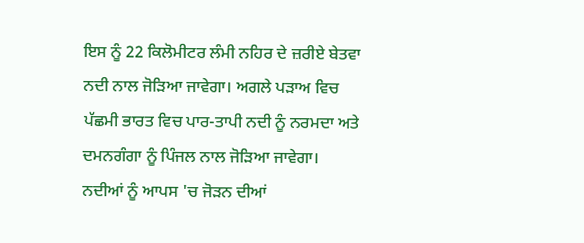ਇਸ ਨੂੰ 22 ਕਿਲੋਮੀਟਰ ਲੰਮੀ ਨਹਿਰ ਦੇ ਜ਼ਰੀਏ ਬੇਤਵਾ ਨਦੀ ਨਾਲ ਜੋੜਿਆ ਜਾਵੇਗਾ। ਅਗਲੇ ਪੜਾਅ ਵਿਚ ਪੱਛਮੀ ਭਾਰਤ ਵਿਚ ਪਾਰ-ਤਾਪੀ ਨਦੀ ਨੂੰ ਨਰਮਦਾ ਅਤੇ ਦਮਨਗੰਗਾ ਨੂੰ ਪਿੰਜਲ ਨਾਲ ਜੋੜਿਆ ਜਾਵੇਗਾ।
ਨਦੀਆਂ ਨੂੰ ਆਪਸ 'ਚ ਜੋੜਨ ਦੀਆਂ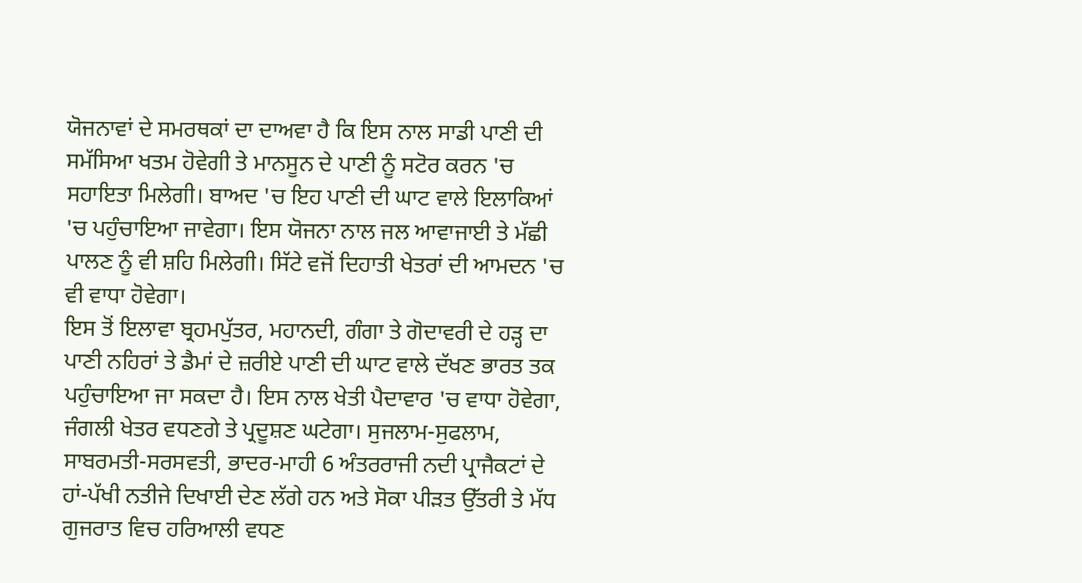ਯੋਜਨਾਵਾਂ ਦੇ ਸਮਰਥਕਾਂ ਦਾ ਦਾਅਵਾ ਹੈ ਕਿ ਇਸ ਨਾਲ ਸਾਡੀ ਪਾਣੀ ਦੀ ਸਮੱਸਿਆ ਖਤਮ ਹੋਵੇਗੀ ਤੇ ਮਾਨਸੂਨ ਦੇ ਪਾਣੀ ਨੂੰ ਸਟੋਰ ਕਰਨ 'ਚ ਸਹਾਇਤਾ ਮਿਲੇਗੀ। ਬਾਅਦ 'ਚ ਇਹ ਪਾਣੀ ਦੀ ਘਾਟ ਵਾਲੇ ਇਲਾਕਿਆਂ 'ਚ ਪਹੁੰਚਾਇਆ ਜਾਵੇਗਾ। ਇਸ ਯੋਜਨਾ ਨਾਲ ਜਲ ਆਵਾਜਾਈ ਤੇ ਮੱਛੀ ਪਾਲਣ ਨੂੰ ਵੀ ਸ਼ਹਿ ਮਿਲੇਗੀ। ਸਿੱਟੇ ਵਜੋਂ ਦਿਹਾਤੀ ਖੇਤਰਾਂ ਦੀ ਆਮਦਨ 'ਚ ਵੀ ਵਾਧਾ ਹੋਵੇਗਾ।
ਇਸ ਤੋਂ ਇਲਾਵਾ ਬ੍ਰਹਮਪੁੱਤਰ, ਮਹਾਨਦੀ, ਗੰਗਾ ਤੇ ਗੋਦਾਵਰੀ ਦੇ ਹੜ੍ਹ ਦਾ ਪਾਣੀ ਨਹਿਰਾਂ ਤੇ ਡੈਮਾਂ ਦੇ ਜ਼ਰੀਏ ਪਾਣੀ ਦੀ ਘਾਟ ਵਾਲੇ ਦੱਖਣ ਭਾਰਤ ਤਕ ਪਹੁੰਚਾਇਆ ਜਾ ਸਕਦਾ ਹੈ। ਇਸ ਨਾਲ ਖੇਤੀ ਪੈਦਾਵਾਰ 'ਚ ਵਾਧਾ ਹੋਵੇਗਾ, ਜੰਗਲੀ ਖੇਤਰ ਵਧਣਗੇ ਤੇ ਪ੍ਰਦੂਸ਼ਣ ਘਟੇਗਾ। ਸੁਜਲਾਮ-ਸੁਫਲਾਮ, ਸਾਬਰਮਤੀ-ਸਰਸਵਤੀ, ਭਾਦਰ-ਮਾਹੀ 6 ਅੰਤਰਰਾਜੀ ਨਦੀ ਪ੍ਰਾਜੈਕਟਾਂ ਦੇ ਹਾਂ-ਪੱਖੀ ਨਤੀਜੇ ਦਿਖਾਈ ਦੇਣ ਲੱਗੇ ਹਨ ਅਤੇ ਸੋਕਾ ਪੀੜਤ ਉੱਤਰੀ ਤੇ ਮੱਧ ਗੁਜਰਾਤ ਵਿਚ ਹਰਿਆਲੀ ਵਧਣ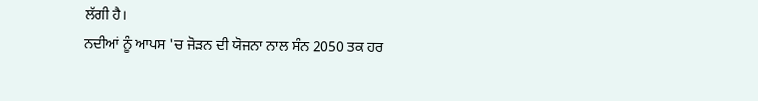ਲੱਗੀ ਹੈ।
ਨਦੀਆਂ ਨੂੰ ਆਪਸ 'ਚ ਜੋੜਨ ਦੀ ਯੋਜਨਾ ਨਾਲ ਸੰਨ 2050 ਤਕ ਹਰ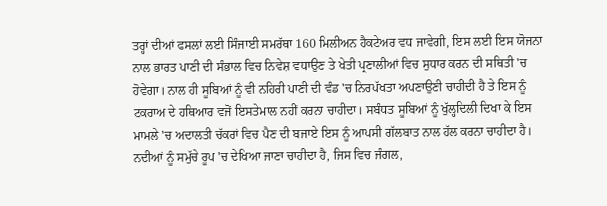ਤਰ੍ਹਾਂ ਦੀਆਂ ਫਸਲਾਂ ਲਈ ਸਿੰਜਾਈ ਸਮਰੱਥਾ 160 ਮਿਲੀਅਨ ਹੈਕਟੇਅਰ ਵਧ ਜਾਵੇਗੀ, ਇਸ ਲਈ ਇਸ ਯੋਜਨਾ ਨਾਲ ਭਾਰਤ ਪਾਣੀ ਦੀ ਸੰਭਾਲ ਵਿਚ ਨਿਵੇਸ਼ ਵਧਾਉਣ ਤੇ ਖੇਤੀ ਪ੍ਰਣਾਲੀਆਂ ਵਿਚ ਸੁਧਾਰ ਕਰਨ ਦੀ ਸਥਿਤੀ 'ਚ ਹੋਵੇਗਾ। ਨਾਲ ਹੀ ਸੂਬਿਆਂ ਨੂੰ ਵੀ ਨਹਿਰੀ ਪਾਣੀ ਦੀ ਵੰਡ 'ਚ ਨਿਰਪੱਖਤਾ ਅਪਣਾਉਣੀ ਚਾਹੀਦੀ ਹੈ ਤੇ ਇਸ ਨੂੰ ਟਕਰਾਅ ਦੇ ਹਥਿਆਰ ਵਜੋਂ ਇਸਤੇਮਾਲ ਨਹੀਂ ਕਰਨਾ ਚਾਹੀਦਾ। ਸਬੰਧਤ ਸੂਬਿਆਂ ਨੂੰ ਖੁੱਲ੍ਹਦਿਲੀ ਦਿਖਾ ਕੇ ਇਸ ਮਾਮਲੇ 'ਚ ਅਦਾਲਤੀ ਚੱਕਰਾਂ ਵਿਚ ਪੈਣ ਦੀ ਬਜਾਏ ਇਸ ਨੂੰ ਆਪਸੀ ਗੱਲਬਾਤ ਨਾਲ ਹੱਲ ਕਰਨਾ ਚਾਹੀਦਾ ਹੈ। ਨਦੀਆਂ ਨੂੰ ਸਮੁੱਚੇ ਰੂਪ 'ਚ ਦੇਖਿਆ ਜਾਣਾ ਚਾਹੀਦਾ ਹੈ, ਜਿਸ ਵਿਚ ਜੰਗਲ,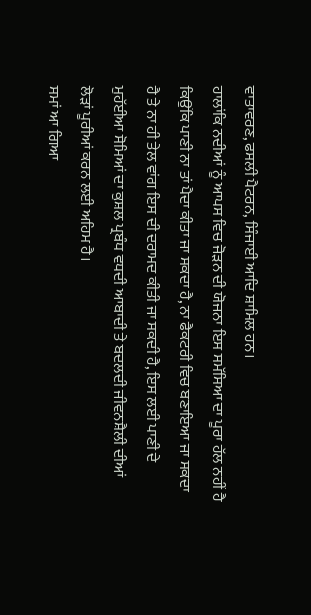ਵਾਤਾਵਰਣ, ਫਸਲੀ ਪੈਟਰਨ, ਸਿੰਜਾਈ ਆਦਿ ਸ਼ਾਮਿਲ ਹਨ।
ਹਾਲਾਂਕਿ ਨਦੀਆਂ ਨੂੰ ਆਪਸ ਵਿਚ ਜੋੜਨ ਦੀ ਯੋਜਨਾ ਇਸ ਸਮੱਸਿਆ ਦਾ ਪੂਰਾ ਹੱਲ ਨਹੀਂ ਹੈ ਕਿਉਂਕਿ ਪਾਣੀ ਨਾ ਤਾਂ ਪੈਦਾ ਕੀਤਾ ਜਾ ਸਕਦਾ ਹੈ, ਨਾ ਫੈਕਟਰੀ ਵਿਚ ਬਣਾਇਆ ਜਾ ਸਕਦਾ ਹੈ ਤੇ ਨਾ ਹੀ ਤੇਲ ਵਾਂਗ ਇਸ ਦੀ ਦਰਾਮਦ ਕੀਤੀ ਜਾ ਸਕਦੀ ਹੈ, ਇਸ ਲਈ ਪਾਣੀ ਦੇ ਮੁਹੱਈਆ ਸੋਮਿਆਂ ਦਾ ਕੁਸ਼ਲ ਪ੍ਰਬੰਧ ਵਧਦੀ ਆਬਾਦੀ ਤੇ ਬਦਲਦੀ ਜੀਵਨਸ਼ੈਲੀ ਦੀਆਂ ਲੋੜਾਂ ਪੂਰੀਆਂ ਕਰਨ ਲਈ ਅਹਿਮ ਹੈ।
ਸਮਾਂ ਆ ਗਿਆ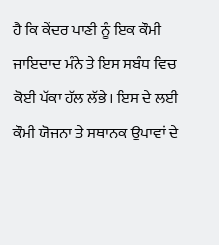ਹੈ ਕਿ ਕੇਂਦਰ ਪਾਣੀ ਨੂੰ ਇਕ ਕੌਮੀ ਜਾਇਦਾਦ ਮੰਨੇ ਤੇ ਇਸ ਸਬੰਧ ਵਿਚ ਕੋਈ ਪੱਕਾ ਹੱਲ ਲੱਭੇ। ਇਸ ਦੇ ਲਈ ਕੌਮੀ ਯੋਜਨਾ ਤੇ ਸਥਾਨਕ ਉਪਾਵਾਂ ਦੇ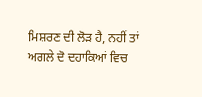ਮਿਸ਼ਰਣ ਦੀ ਲੋੜ ਹੈ, ਨਹੀਂ ਤਾਂ ਅਗਲੇ ਦੋ ਦਹਾਕਿਆਂ ਵਿਚ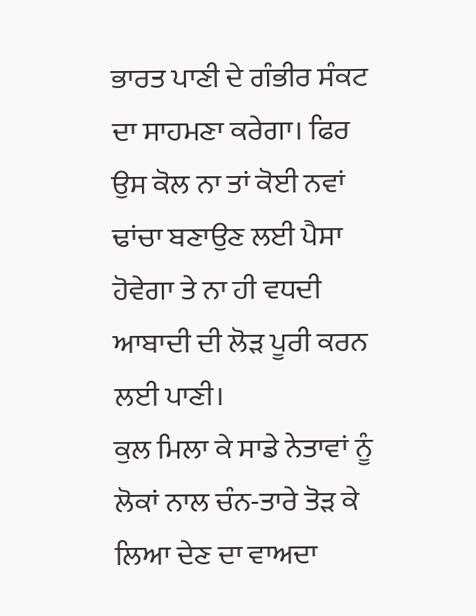ਭਾਰਤ ਪਾਣੀ ਦੇ ਗੰਭੀਰ ਸੰਕਟ ਦਾ ਸਾਹਮਣਾ ਕਰੇਗਾ। ਫਿਰ ਉਸ ਕੋਲ ਨਾ ਤਾਂ ਕੋਈ ਨਵਾਂ ਢਾਂਚਾ ਬਣਾਉਣ ਲਈ ਪੈਸਾ ਹੋਵੇਗਾ ਤੇ ਨਾ ਹੀ ਵਧਦੀ ਆਬਾਦੀ ਦੀ ਲੋੜ ਪੂਰੀ ਕਰਨ ਲਈ ਪਾਣੀ।
ਕੁਲ ਮਿਲਾ ਕੇ ਸਾਡੇ ਨੇਤਾਵਾਂ ਨੂੰ ਲੋਕਾਂ ਨਾਲ ਚੰਨ-ਤਾਰੇ ਤੋੜ ਕੇ ਲਿਆ ਦੇਣ ਦਾ ਵਾਅਦਾ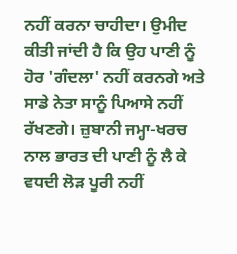ਨਹੀਂ ਕਰਨਾ ਚਾਹੀਦਾ। ਉਮੀਦ ਕੀਤੀ ਜਾਂਦੀ ਹੈ ਕਿ ਉਹ ਪਾਣੀ ਨੂੰ ਹੋਰ 'ਗੰਦਲਾ' ਨਹੀਂ ਕਰਨਗੇ ਅਤੇ ਸਾਡੇ ਨੇਤਾ ਸਾਨੂੰ ਪਿਆਸੇ ਨਹੀਂ ਰੱਖਣਗੇ। ਜ਼ੁਬਾਨੀ ਜਮ੍ਹਾ-ਖਰਚ ਨਾਲ ਭਾਰਤ ਦੀ ਪਾਣੀ ਨੂੰ ਲੈ ਕੇ ਵਧਦੀ ਲੋੜ ਪੂਰੀ ਨਹੀਂ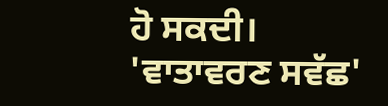ਹੋ ਸਕਦੀ।
'ਵਾਤਾਵਰਣ ਸਵੱਛ'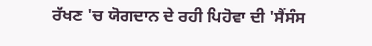ਰੱਖਣ 'ਚ ਯੋਗਦਾਨ ਦੇ ਰਹੀ ਪਿਹੋਵਾ ਦੀ 'ਸੈਂਸੰਸ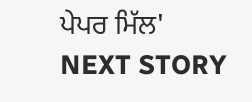ਪੇਪਰ ਮਿੱਲ'
NEXT STORY